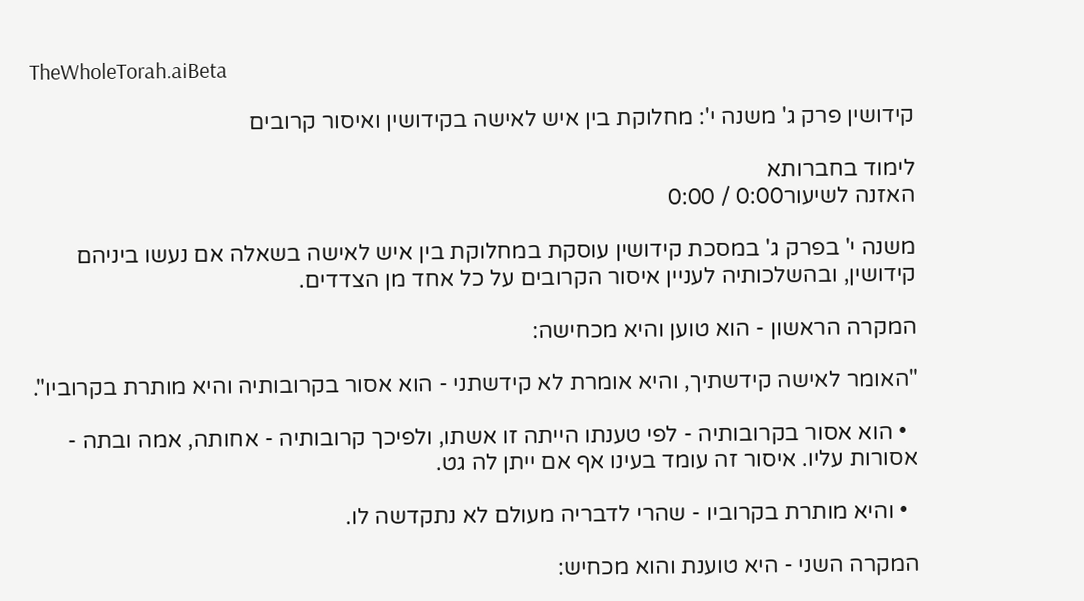TheWholeTorah.aiBeta

קידושין פרק ג' משנה י': מחלוקת בין איש לאישה בקידושין ואיסור קרובים

לימוד בחברותא
האזנה לשיעור0:00 / 0:00

משנה י' בפרק ג' במסכת קידושין עוסקת במחלוקת בין איש לאישה בשאלה אם נעשו ביניהם קידושין, ובהשלכותיה לעניין איסור הקרובים על כל אחד מן הצדדים.

המקרה הראשון - הוא טוען והיא מכחישה:

"האומר לאישה קידשתיך, והיא אומרת לא קידשתני - הוא אסור בקרובותיה והיא מותרת בקרוביו".

  • הוא אסור בקרובותיה - לפי טענתו הייתה זו אשתו, ולפיכך קרובותיה - אחותה, אמה ובתה - אסורות עליו. איסור זה עומד בעינו אף אם ייתן לה גט.

  • והיא מותרת בקרוביו - שהרי לדבריה מעולם לא נתקדשה לו.

המקרה השני - היא טוענת והוא מכחיש: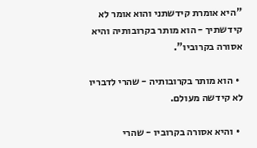"היא אומרת קידשתני והוא אומר לא קידשתיך - הוא מותר בקרובותיה והיא אסורה בקרוביו".

  • הוא מותר בקרובותיה - שהרי לדבריו לא קידשה מעולם.

  • והיא אסורה בקרוביו - שהרי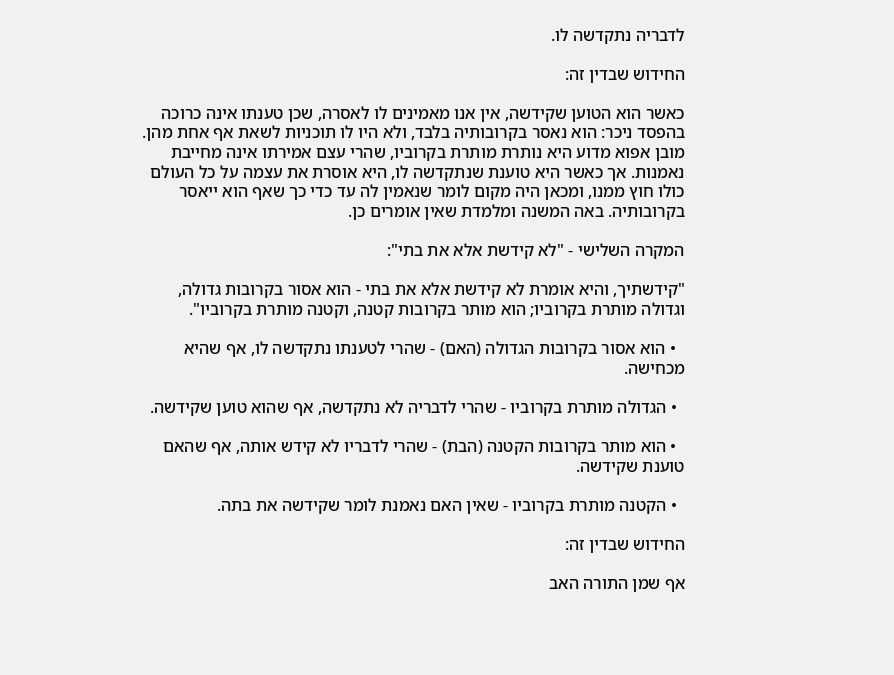לדבריה נתקדשה לו.

החידוש שבדין זה:

כאשר הוא הטוען שקידשה, אין אנו מאמינים לו לאסרה, שכן טענתו אינה כרוכה בהפסד ניכר: הוא נאסר בקרובותיה בלבד, ולא היו לו תוכניות לשאת אף אחת מהן. מובן אפוא מדוע היא נותרת מותרת בקרוביו, שהרי עצם אמירתו אינה מחייבת נאמנות. אך כאשר היא טוענת שנתקדשה לו, היא אוסרת את עצמה על כל העולם כולו חוץ ממנו, ומכאן היה מקום לומר שנאמין לה עד כדי כך שאף הוא ייאסר בקרובותיה. באה המשנה ומלמדת שאין אומרים כן.

המקרה השלישי - "לא קידשת אלא את בתי":

"קידשתיך, והיא אומרת לא קידשת אלא את בתי - הוא אסור בקרובות גדולה, וגדולה מותרת בקרוביו; הוא מותר בקרובות קטנה, וקטנה מותרת בקרוביו".

  • הוא אסור בקרובות הגדולה (האם) - שהרי לטענתו נתקדשה לו, אף שהיא מכחישה.

  • הגדולה מותרת בקרוביו - שהרי לדבריה לא נתקדשה, אף שהוא טוען שקידשה.

  • הוא מותר בקרובות הקטנה (הבת) - שהרי לדבריו לא קידש אותה, אף שהאם טוענת שקידשה.

  • הקטנה מותרת בקרוביו - שאין האם נאמנת לומר שקידשה את בתה.

החידוש שבדין זה:

אף שמן התורה האב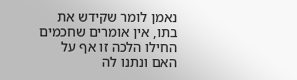נאמן לומר שקידש את בתו, אין אומרים שחכמים החילו הלכה זו אף על האם ונתנו לה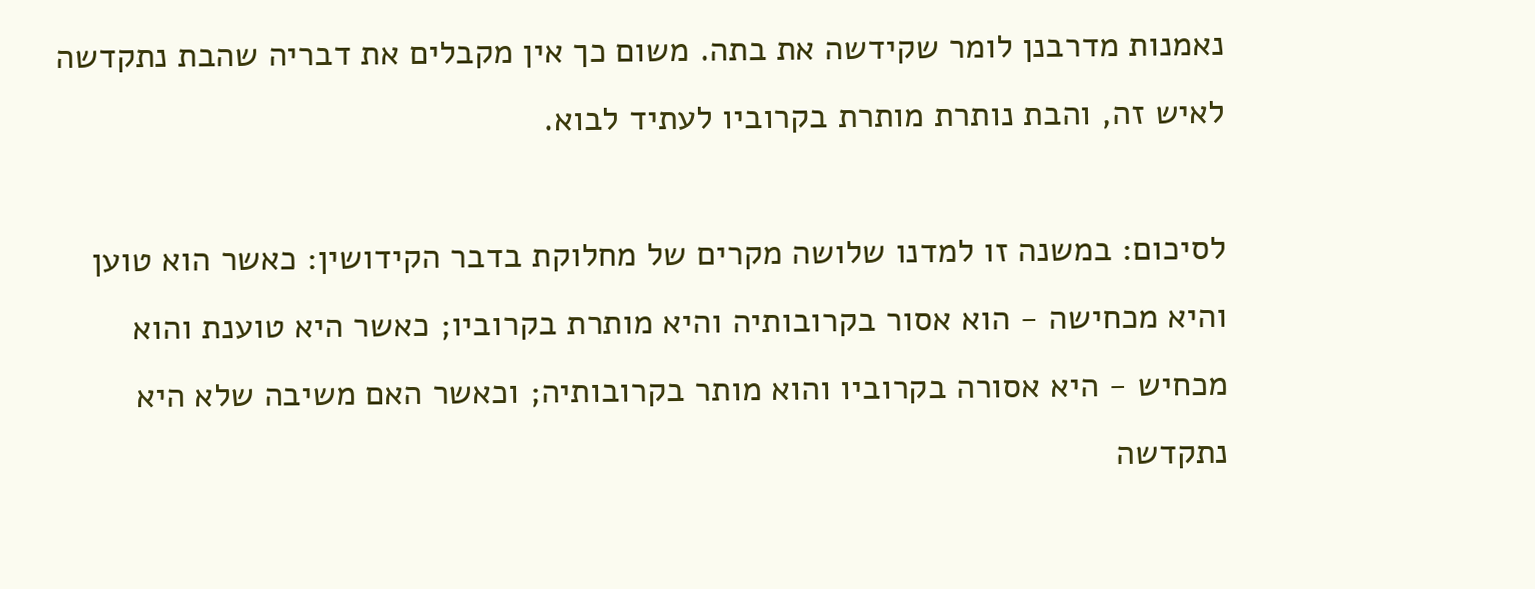נאמנות מדרבנן לומר שקידשה את בתה. משום כך אין מקבלים את דבריה שהבת נתקדשה לאיש זה, והבת נותרת מותרת בקרוביו לעתיד לבוא.

לסיכום: במשנה זו למדנו שלושה מקרים של מחלוקת בדבר הקידושין: כאשר הוא טוען והיא מכחישה - הוא אסור בקרובותיה והיא מותרת בקרוביו; כאשר היא טוענת והוא מכחיש - היא אסורה בקרוביו והוא מותר בקרובותיה; וכאשר האם משיבה שלא היא נתקדשה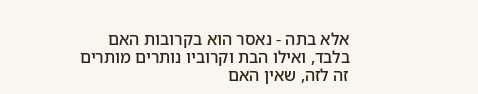אלא בתה - נאסר הוא בקרובות האם בלבד, ואילו הבת וקרוביו נותרים מותרים זה לזה, שאין האם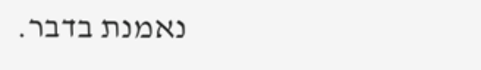נאמנת בדבר.